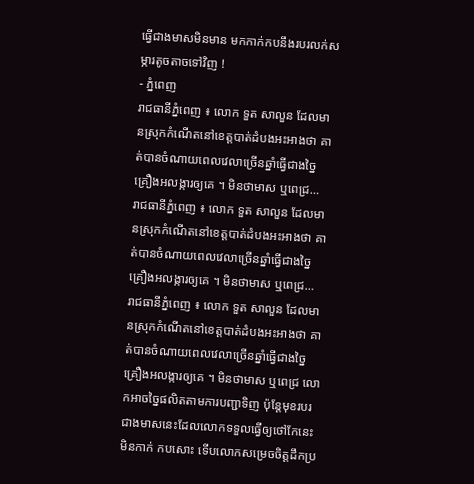ធ្វើជាងមាសមិនមាន មកកាក់កបនឹងរបរលក់សម្ភារតូចតាចទៅវិញ !
- ភ្នំពេញ
រាជធានីភ្នំពេញ ៖ លោក ទួត សាលួន ដែលមានស្រុកកំណើតនៅខេត្តបាត់ដំបងអះអាងថា គាត់បានចំណាយពេលវេលាច្រើនឆ្នាំធ្វើជាងច្នៃគ្រឿងអលង្ការឲ្យគេ ។ មិនថាមាស ឬពេជ្រ…
រាជធានីភ្នំពេញ ៖ លោក ទួត សាលួន ដែលមានស្រុកកំណើតនៅខេត្តបាត់ដំបងអះអាងថា គាត់បានចំណាយពេលវេលាច្រើនឆ្នាំធ្វើជាងច្នៃគ្រឿងអលង្ការឲ្យគេ ។ មិនថាមាស ឬពេជ្រ…
រាជធានីភ្នំពេញ ៖ លោក ទួត សាលួន ដែលមានស្រុកកំណើតនៅខេត្តបាត់ដំបងអះអាងថា គាត់បានចំណាយពេលវេលាច្រើនឆ្នាំធ្វើជាងច្នៃគ្រឿងអលង្ការឲ្យគេ ។ មិនថាមាស ឬពេជ្រ លោកអាចច្នៃផលិតតាមការបញ្ជាទិញ ប៉ុន្តែមុខរបរជាងមាសនេះដែលលោកទទួលធ្វើឲ្យថៅកែនេះ មិនកាក់ កបសោះ ទើបលោកសម្រេចចិត្តដឹកប្រ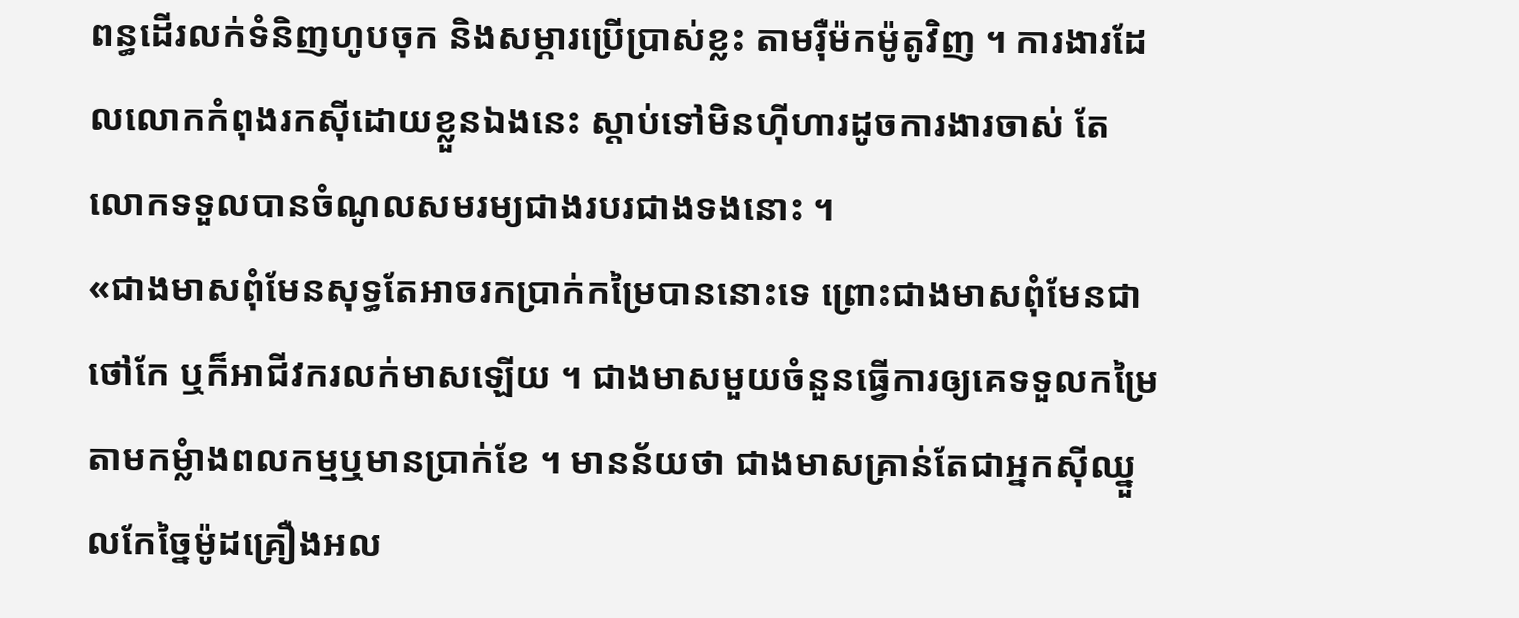ពន្ធដើរលក់ទំនិញហូបចុក និងសម្ភារប្រើប្រាស់ខ្លះ តាមរ៉ឺម៉កម៉ូតូវិញ ។ ការងារដែលលោកកំពុងរកស៊ីដោយខ្លួនឯងនេះ ស្តាប់ទៅមិនហ៊ីហារដូចការងារចាស់ តែលោកទទួលបានចំណូលសមរម្យជាងរបរជាងទងនោះ ។
«ជាងមាសពុំមែនសុទ្ធតែអាចរកប្រាក់កម្រៃបាននោះទេ ព្រោះជាងមាសពុំមែនជាថៅកែ ឬក៏អាជីវករលក់មាសឡើយ ។ ជាងមាសមួយចំនួនធ្វើការឲ្យគេទទួលកម្រៃតាមកម្លំាងពលកម្មឬមានប្រាក់ខែ ។ មានន័យថា ជាងមាសគ្រាន់តែជាអ្នកស៊ីឈ្នួលកែច្នៃម៉ូដគ្រឿងអល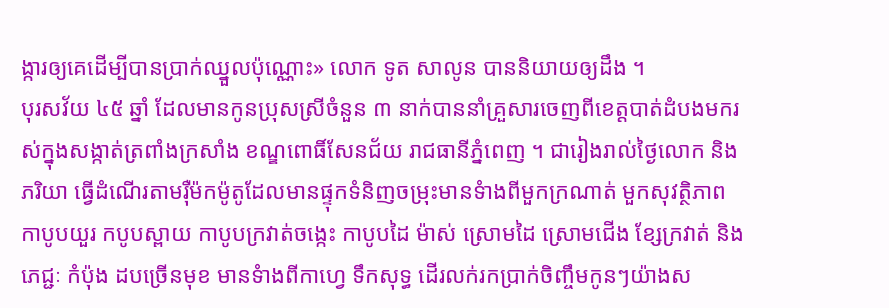ង្ការឲ្យគេដើម្បីបានប្រាក់ឈ្នួលប៉ុណ្ណោះ» លោក ទូត សាលូន បាននិយាយឲ្យដឹង ។
បុរសវ័យ ៤៥ ឆ្នាំ ដែលមានកូនប្រុសស្រីចំនួន ៣ នាក់បាននាំគ្រួសារចេញពីខេត្តបាត់ដំបងមករស់ក្នុងសង្កាត់ត្រពាំងក្រសាំង ខណ្ឌពោធិ៍សែនជ័យ រាជធានីភ្នំពេញ ។ ជារៀងរាល់ថ្ងៃលោក និងភរិយា ធ្វើដំណើរតាមរ៉ឺម៉កម៉ូតូដែលមានផ្ទុកទំនិញចម្រុះមានទំាងពីមួកក្រណាត់ មួកសុវត្ថិភាព កាបូបយួរ កបូបស្ពាយ កាបូបក្រវាត់ចង្កេះ កាបូបដៃ ម៉ាស់ ស្រោមដៃ ស្រោមជើង ខ្សែក្រវាត់ និងភេជ្ជៈ កំប៉ុង ដបច្រើនមុខ មានទំាងពីកាហ្វេ ទឹកសុទ្ធ ដើរលក់រកប្រាក់ចិញ្ចឹមកូនៗយ៉ាងស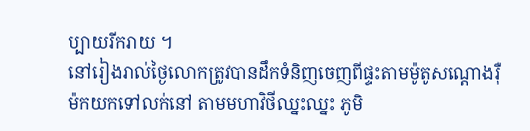ប្បាយរីករាយ ។
នៅរៀងរាល់ថ្ងៃលោកត្រូវបានដឹកទំនិញចេញពីផ្ទះតាមម៉ូតូសណ្ដោងរ៉ឺម៉កយកទៅលក់នៅ តាមមហាវិថីឈ្នះឈ្នះ ភូមិ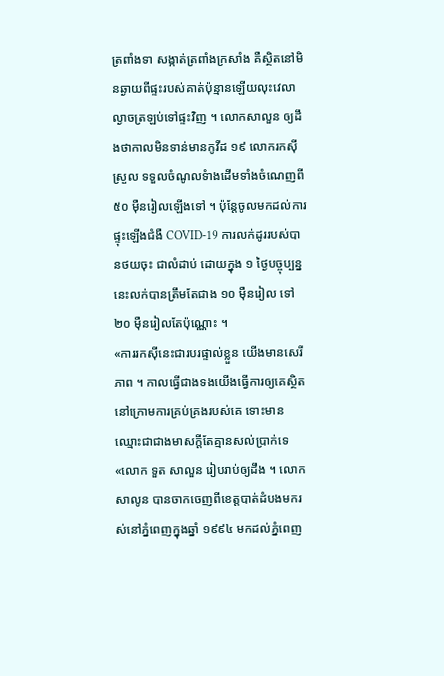ត្រពាំងទា សង្កាត់ត្រពាំងក្រសាំង គឺស្ថិតនៅមិនឆ្ងាយពីផ្ទះរបស់គាត់ប៉ុន្មានឡើយលុះវេលាល្ងាចត្រឡប់ទៅផ្ទះវិញ ។ លោកសាលួន ឲ្យដឹងថាកាលមិនទាន់មានកូវីដ ១៩ លោករកស៊ីស្រួល ទទួលចំណូលទំាងដើមទាំងចំណេញពី ៥០ ម៉ឺនរៀលឡើងទៅ ។ ប៉ុន្តែចូលមកដល់ការផ្ទុះឡើងជំងឺ COVID-19 ការលក់ដូររបស់បានថយចុះ ជាលំដាប់ ដោយក្នុង ១ ថ្ងៃបច្ចុប្បន្ននេះលក់បានត្រឹមតែជាង ១០ ម៉ឺនរៀល ទៅ ២០ ម៉ឺនរៀលតែប៉ុណ្ណោះ ។
«ការរកស៊ីនេះជារបរផ្ទាល់ខ្លួន យើងមានសេរីភាព ។ កាលធ្វើជាងទងយើងធ្វើការឲ្យគេស្ថិតនៅក្រោមការគ្រប់គ្រងរបស់គេ ទោះមានឈ្មោះជាជាងមាសក្តីតែគ្មានសល់ប្រាក់ទេ «លោក ទួត សាលួន រៀបរាប់ឲ្យដឹង ។ លោក សាលូន បានចាកចេញពីខេត្តបាត់ដំបងមករស់នៅភ្នំពេញក្នុងឆ្នាំ ១៩៩៤ មកដល់ភ្នំពេញ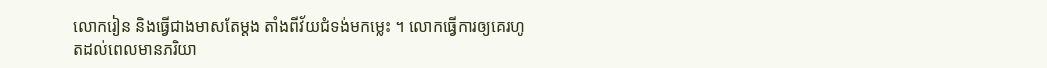លោករៀន និងធ្វើជាងមាសតែម្តង តាំងពីវ័យជំទង់មកម្លេះ ។ លោកធ្វើការឲ្យគេរហូតដល់ពេលមានភរិយា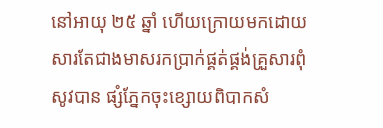នៅអាយុ ២៥ ឆ្នាំ ហើយក្រោយមកដោយសារតែជាងមាសរកប្រាក់ផ្គត់ផ្គង់គ្រួសារពុំសូវបាន ផ្សំភ្នែកចុះខ្សោយពិបាកសំ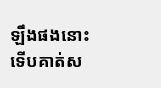ឡឹងផងនោះ ទើបគាត់ស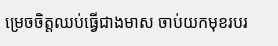ម្រេចចិត្តឈប់ធ្វើជាងមាស ចាប់យកមុខរបរ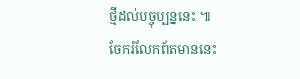ថ្មីដល់បច្ចុប្បន្ននេះ ៕
ចែករំលែកព័តមាននេះ